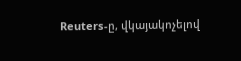Reuters-ը, վկայակոչելով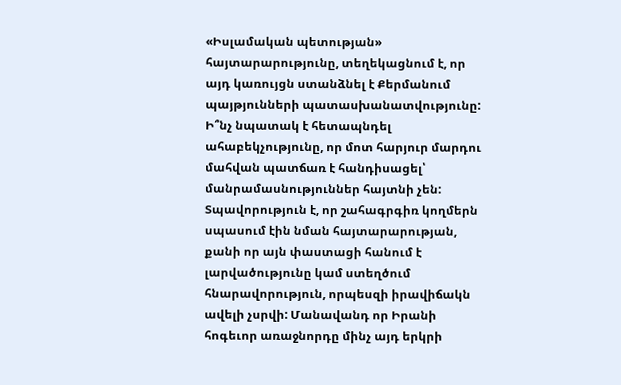«Իսլամական պետության» հայտարարությունը, տեղեկացնում է, որ այդ կառույցն ստանձնել է Քերմանում պայթյունների պատասխանատվությունը: Ի՞նչ նպատակ է հետապնդել ահաբեկչությունը, որ մոտ հարյուր մարդու մահվան պատճառ է հանդիսացել՝ մանրամասնություններ հայտնի չեն: Տպավորություն է, որ շահագրգիռ կողմերն սպասում էին նման հայտարարության, քանի որ այն փաստացի հանում է լարվածությունը կամ ստեղծում հնարավորություն, որպեսզի իրավիճակն ավելի չսրվի: Մանավանդ որ Իրանի հոգեւոր առաջնորդը մինչ այդ երկրի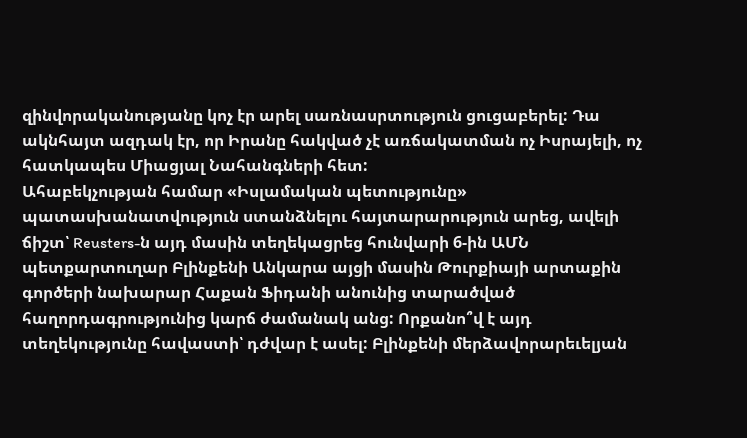զինվորականությանը կոչ էր արել սառնասրտություն ցուցաբերել: Դա ակնհայտ ազդակ էր, որ Իրանը հակված չէ առճակատման ոչ Իսրայելի, ոչ հատկապես Միացյալ Նահանգների հետ:
Ահաբեկչության համար «Իսլամական պետությունը» պատասխանատվություն ստանձնելու հայտարարություն արեց, ավելի ճիշտ՝ Reusters-ն այդ մասին տեղեկացրեց հունվարի 6-ին ԱՄՆ պետքարտուղար Բլինքենի Անկարա այցի մասին Թուրքիայի արտաքին գործերի նախարար Հաքան Ֆիդանի անունից տարածված հաղորդագրությունից կարճ ժամանակ անց: Որքանո՞վ է այդ տեղեկությունը հավաստի՝ դժվար է ասել: Բլինքենի մերձավորարեւելյան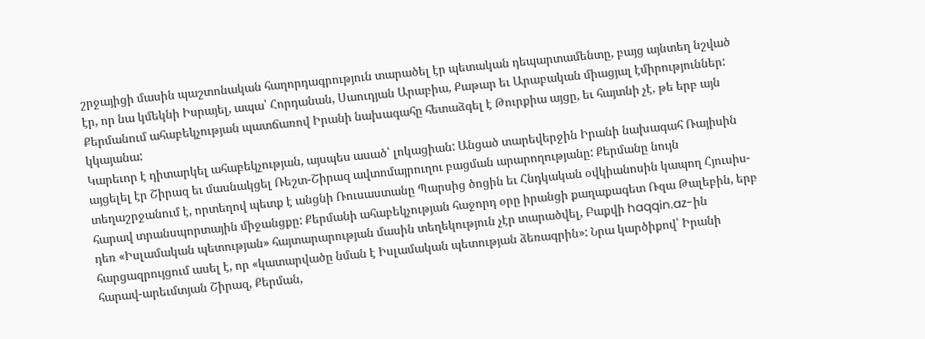շրջայիցի մասին պաշտոնական հաղորդագրություն տարածել էր պետական դեպարտամենտը, բայց այնտեղ նշված էր, որ նա կմեկնի Իսրայել, ապա՝ Հորդանան, Սաուդյան Արաբիա, Քաթար եւ Արաբական միացյալ էմիրություններ: Քերմանում ահաբեկչության պատճառով Իրանի նախագահը հետաձգել է Թուրքիա այցը, եւ հայտնի չէ, թե երբ այն կկայանա:
Կարեւոր է դիտարկել ահաբեկչության, այսպես ասած՝ լոկացիան: Անցած տարեվերջին Իրանի նախագահ Ռայիսին այցելել էր Շիրազ եւ մասնակցել Ռեշտ-Շիրազ ավտոմայրուղու բացման արարողությանը: Քերմանը նույն տեղաշրջանում է, որտեղով պետք է անցնի Ռուսաստանը Պարսից ծոցին եւ Հնդկական օվկիանոսին կապող Հյուսիս-հարավ տրանսպորտային միջանցքը: Քերմանի ահաբեկչության հաջորդ օրը իրանցի քաղաքագետ Ռզա Թալեբին, երբ դեռ «Իսլամական պետության» հայտարարության մասին տեղեկություն չէր տարածվել, Բաքվի haqqin.az-ին հարցազրույցում ասել է, որ «կատարվածը նման է Իսլամական պետության ձեռագրին»: Նրա կարծիքով՝ Իրանի հարավ-արեւմտյան Շիրազ, Քերման,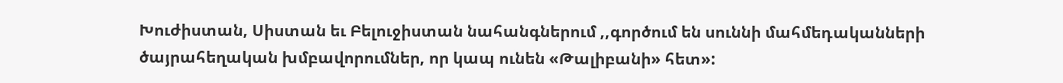Խուժիստան, Սիստան եւ Բելուջիստան նահանգներում ,,գործում են սուննի մահմեդականների ծայրահեղական խմբավորումներ, որ կապ ունեն «Թալիբանի» հետ»: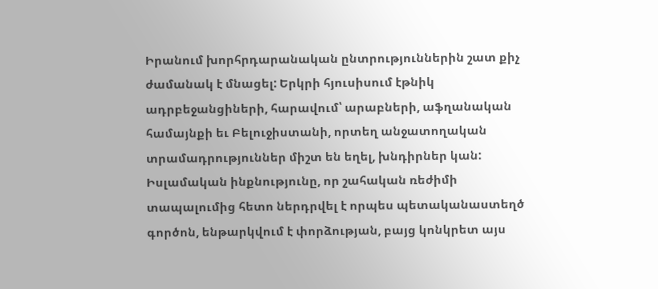Իրանում խորհրդարանական ընտրություններին շատ քիչ ժամանակ է մնացել: Երկրի հյուսիսում էթնիկ ադրբեջանցիների, հարավում՝ արաբների, աֆղանական համայնքի եւ Բելուջիստանի, որտեղ անջատողական տրամադրություններ միշտ են եղել, խնդիրներ կան: Իսլամական ինքնությունը, որ շահական ռեժիմի տապալումից հետո ներդրվել է որպես պետականաստեղծ գործոն, ենթարկվում է փորձության, բայց կոնկրետ այս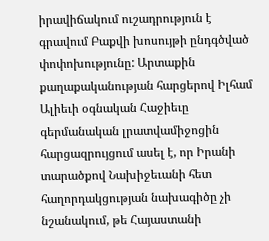իրավիճակում ուշադրություն է գրավում Բաքվի խոսույթի ընդգծված փոփոխությունը: Արտաքին քաղաքականության հարցերով Իլհամ Ալիեւի օգնական Հաջիեւը գերմանական լրատվամիջոցին հարցազրույցում ասել է, որ Իրանի տարածքով Նախիջեւանի հետ հաղորդակցության նախագիծը չի նշանակում, թե Հայաստանի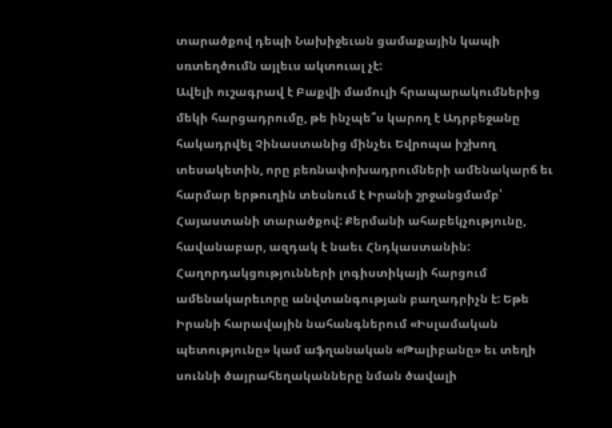տարածքով դեպի Նախիջեւան ցամաքային կապի սռտեղծումն այլեւս ակտուալ չէ:
Ավելի ուշագրավ է Բաքվի մամուլի հրապարակումներից մեկի հարցադրումը, թե ինչպե՞ս կարող է Ադրբեջանը հակադրվել Չինաստանից մինչեւ Եվրոպա իշխող տեսակետին, որը բեռնափոխադրումների ամենակարճ եւ հարմար երթուղին տեսնում է Իրանի շրջանցմամբ՝ Հայաստանի տարածքով: Քերմանի ահաբեկչությունը, հավանաբար, ազդակ է նաեւ Հնդկաստանին: Հաղորդակցությունների լոգիստիկայի հարցում ամենակարեւորը անվտանգության բաղադրիչն է: Եթե Իրանի հարավային նահանգներում «Իսլամական պետությունը» կամ աֆղանական «Թալիբանը» եւ տեղի սուննի ծայրահեղականները նման ծավալի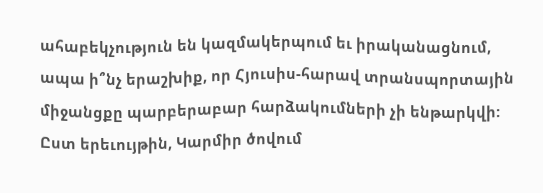ահաբեկչություն են կազմակերպում եւ իրականացնում, ապա ի՞նչ երաշխիք, որ Հյուսիս-հարավ տրանսպորտային միջանցքը պարբերաբար հարձակումների չի ենթարկվի:
Ըստ երեւույթին, Կարմիր ծովում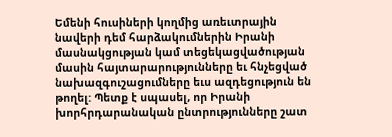Եմենի հուսիների կողմից առեւտրային նավերի դեմ հարձակումներին Իրանի մասնակցության կամ տեցեկացվածության մասին հայտարարությունները եւ հնչեցված նախազգուշացումները եւս ազդեցություն են թողել: Պետք է սպասել, որ Իրանի խորհրդարանական ընտրությունները շատ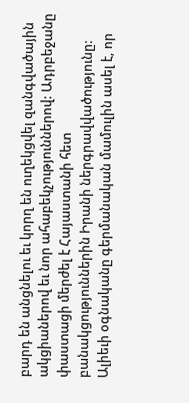բարդ են անցնելու եւ կորղ են ուղեկցվել զանգվածային ակցիաներով եւ նոր ահաբեկչություններով: Ադրբեջանը փաստացի մերժել է Հայաստանի հետ բանակցություններին Իրանի ներգրավվածությունը: Ալիեւի օգնականը գերմանական մամուլին ասել է, որ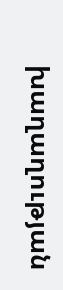խաղաղության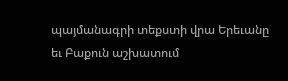պայմանագրի տեքստի վրա Երեւանը եւ Բաքուն աշխատում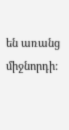են առանց միջնորդի: